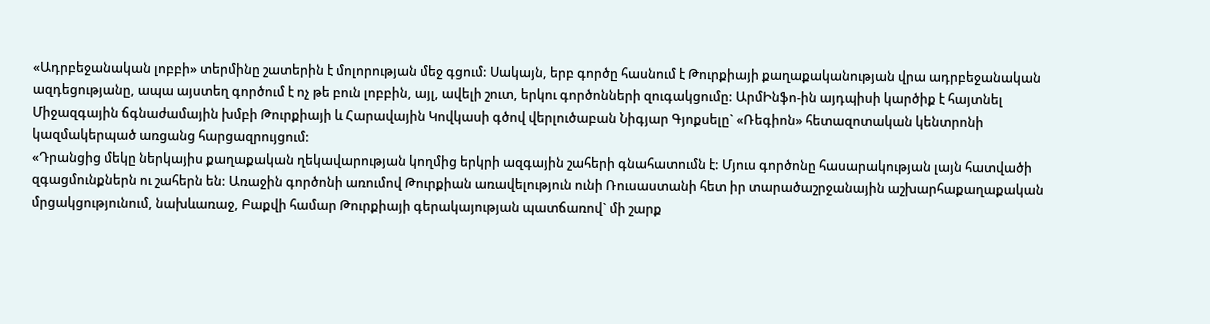«Ադրբեջանական լոբբի» տերմինը շատերին է մոլորության մեջ գցում: Սակայն, երբ գործը հասնում է Թուրքիայի քաղաքականության վրա ադրբեջանական ազդեցությանը, ապա այստեղ գործում է ոչ թե բուն լոբբին, այլ, ավելի շուտ, երկու գործոնների զուգակցումը: ԱրմԻնֆո-ին այդպիսի կարծիք է հայտնել Միջազգային ճգնաժամային խմբի Թուրքիայի և Հարավային Կովկասի գծով վերլուծաբան Նիգյար Գյոքսելը` «Ռեգիոն» հետազոտական կենտրոնի կազմակերպած առցանց հարցազրույցում:
«Դրանցից մեկը ներկայիս քաղաքական ղեկավարության կողմից երկրի ազգային շահերի գնահատումն է: Մյուս գործոնը հասարակության լայն հատվածի զգացմունքներն ու շահերն են: Առաջին գործոնի առումով Թուրքիան առավելություն ունի Ռուսաստանի հետ իր տարածաշրջանային աշխարհաքաղաքական մրցակցությունում, նախևառաջ, Բաքվի համար Թուրքիայի գերակայության պատճառով` մի շարք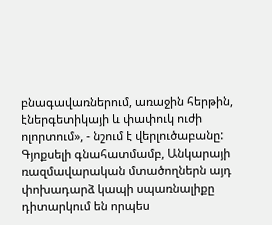բնագավառներում, առաջին հերթին, էներգետիկայի և փափուկ ուժի ոլորտում», - նշում է վերլուծաբանը:
Գյոքսելի գնահատմամբ, Անկարայի ռազմավարական մտածողներն այդ փոխադարձ կապի սպառնալիքը դիտարկում են որպես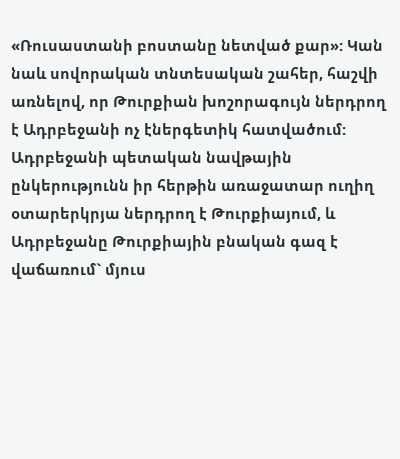«Ռուսաստանի բոստանը նետված քար»: Կան նաև սովորական տնտեսական շահեր, հաշվի առնելով, որ Թուրքիան խոշորագույն ներդրող է Ադրբեջանի ոչ էներգետիկ հատվածում:
Ադրբեջանի պետական նավթային ընկերությունն իր հերթին առաջատար ուղիղ օտարերկրյա ներդրող է Թուրքիայում, և Ադրբեջանը Թուրքիային բնական գազ է վաճառում` մյուս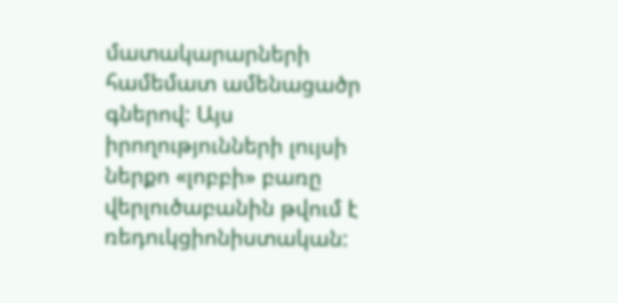մատակարարների համեմատ ամենացածր գներով: Այս իրողությունների լույսի ներքո «լոբբի» բառը վերլուծաբանին թվում է ռեդուկցիոնիստական: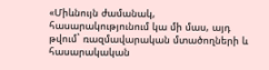«Միևնույն ժամանակ, հասարակությունում կա մի մաս, այդ թվում` ռազմավարական մտածողների և հասարակական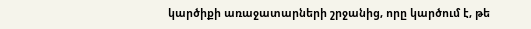կարծիքի առաջատարների շրջանից, որը կարծում է, թե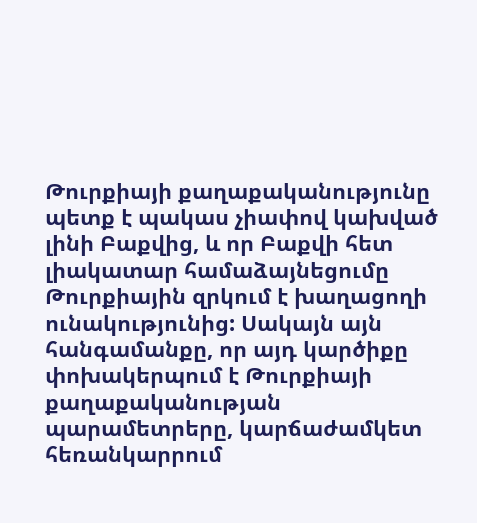Թուրքիայի քաղաքականությունը պետք է պակաս չիափով կախված լինի Բաքվից, և որ Բաքվի հետ լիակատար համաձայնեցումը Թուրքիային զրկում է խաղացողի ունակությունից: Սակայն այն հանգամանքը, որ այդ կարծիքը փոխակերպում է Թուրքիայի քաղաքականության պարամետրերը, կարճաժամկետ հեռանկարրում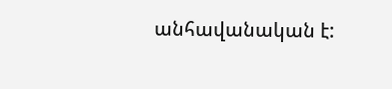անհավանական է: